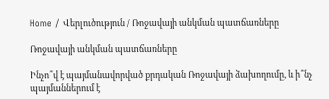Home / Վերլուծություն / Ռոջավայի անկման պատճառները

Ռոջավայի անկման պատճառները

Ինչո՞վ է պայմանավորված քրդական Ռոջավայի ձախողումը, և ի՞նչ պայմաններում է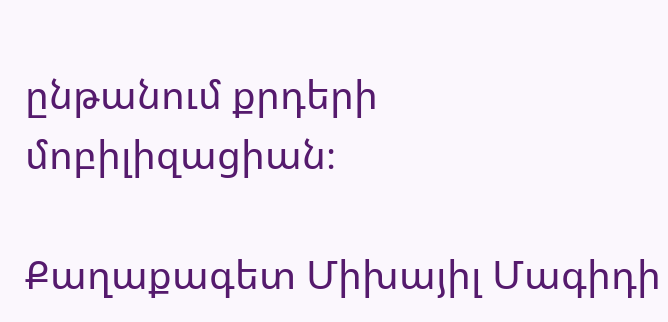ընթանում քրդերի մոբիլիզացիան։

Քաղաքագետ Միխայիլ Մագիդի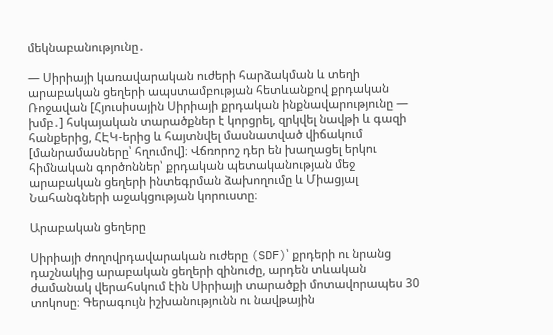մեկնաբանությունը․

— Սիրիայի կառավարական ուժերի հարձակման և տեղի արաբական ցեղերի ապստամբության հետևանքով քրդական Ռոջավան [Հյուսիսային Սիրիայի քրդական ինքնավարությունը — խմբ․] հսկայական տարածքներ է կորցրել, զրկվել նավթի և գազի հանքերից, ՀԷԿ-երից և հայտնվել մասնատված վիճակում [մանրամասները՝ հղումով]։ Վճռորոշ դեր են խաղացել երկու հիմնական գործոններ՝ քրդական պետականության մեջ արաբական ցեղերի ինտեգրման ձախողումը և Միացյալ Նահանգների աջակցության կորուստը։

Արաբական ցեղերը

Սիրիայի ժողովրդավարական ուժերը (SDF)՝ քրդերի ու նրանց դաշնակից արաբական ցեղերի զինուժը, արդեն տևական ժամանակ վերահսկում էին Սիրիայի տարածքի մոտավորապես 30 տոկոսը։ Գերագույն իշխանությունն ու նավթային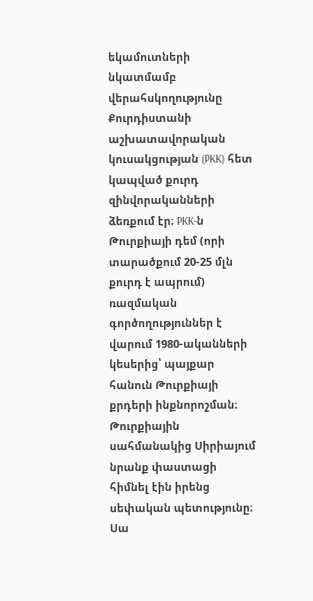եկամուտների նկատմամբ վերահսկողությունը Քուրդիստանի աշխատավորական կուսակցության (PKK) հետ կապված քուրդ զինվորականների ձեռքում էր։ PKK-ն Թուրքիայի դեմ (որի տարածքում 20-25 մլն քուրդ է ապրում) ռազմական գործողություններ է վարում 1980-ականների կեսերից՝ պայքար հանուն Թուրքիայի քրդերի ինքնորոշման։ Թուրքիային սահմանակից Սիրիայում նրանք փաստացի հիմնել էին իրենց սեփական պետությունը։ Սա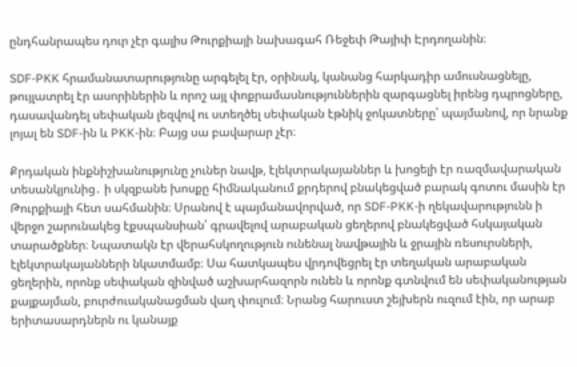ընդհանրապես դուր չէր գալիս Թուրքիայի նախագահ Ռեջեփ Թայիփ Էրդողանին։

SDF-PKK հրամանատարությունը արգելել էր, օրինակ, կանանց հարկադիր ամուսնացնելը,  թույլատրել էր ասորիներին և որոշ այլ փոքրամասնություններին զարգացնել իրենց դպրոցները, դասավանդել սեփական լեզվով ու ստեղծել սեփական էթնիկ ջոկատները՝ պայմանով, որ նրանք լոյալ են SDF-ին և PKK-ին։ Բայց սա բավարար չէր։

Քրդական ինքնիշխանությունը չուներ նավթ, էլեկտրակայաններ և խոցելի էր ռազմավարական տեսանկյունից․ ի սկզբանե խոսքը հիմնականում քրդերով բնակեցված բարակ գոտու մասին էր Թուրքիայի հետ սահմանին։ Սրանով է պայմանավորված, որ SDF-PKK-ի ղեկավարությունն ի վերջո շարունակեց էքսպանսիան՝ գրավելով արաբական ցեղերով բնակեցված հսկայական տարածքներ։ Նպատակն էր վերահսկողություն ունենալ նավթային և ջրային ռեսուրսների, էլեկտրակայանների նկատմամբ։ Սա հատկապես վրդովեցրել էր տեղական արաբական ցեղերին, որոնք սեփական զինված աշխարհազորն ունեն և որոնք գտնվում են սեփականության քայքայման, բուրժուականացման վաղ փուլում։ Նրանց հարուստ շեյխերն ուզում էին, որ արաբ երիտասարդներն ու կանայք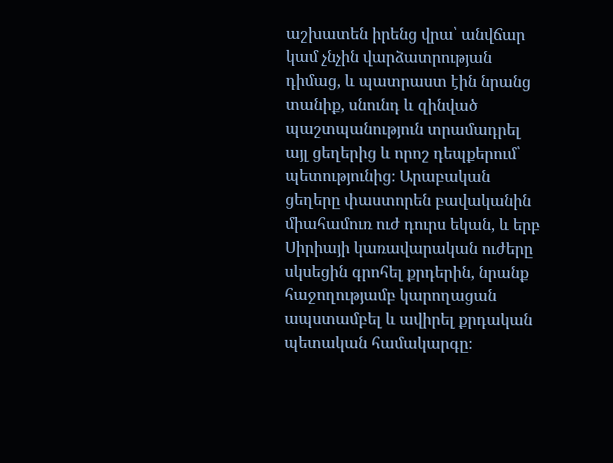աշխատեն իրենց վրա՝ անվճար կամ չնչին վարձատրության դիմաց, և պատրաստ էին նրանց տանիք, սնունդ և զինված պաշտպանություն տրամադրել այլ ցեղերից և որոշ դեպքերում՝ պետությունից։ Արաբական ցեղերը փաստորեն բավականին միահամուռ ուժ դուրս եկան, և երբ Սիրիայի կառավարական ուժերը սկսեցին գրոհել քրդերին, նրանք հաջողությամբ կարողացան ապստամբել և ավիրել քրդական պետական համակարգը։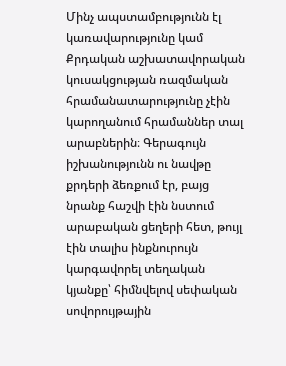Մինչ ապստամբությունն էլ կառավարությունը կամ Քրդական աշխատավորական կուսակցության ռազմական հրամանատարությունը չէին կարողանում հրամաններ տալ արաբներին։ Գերագույն իշխանությունն ու նավթը քրդերի ձեռքում էր, բայց նրանք հաշվի էին նստում արաբական ցեղերի հետ, թույլ էին տալիս ինքնուրույն կարգավորել տեղական կյանքը՝ հիմնվելով սեփական սովորույթային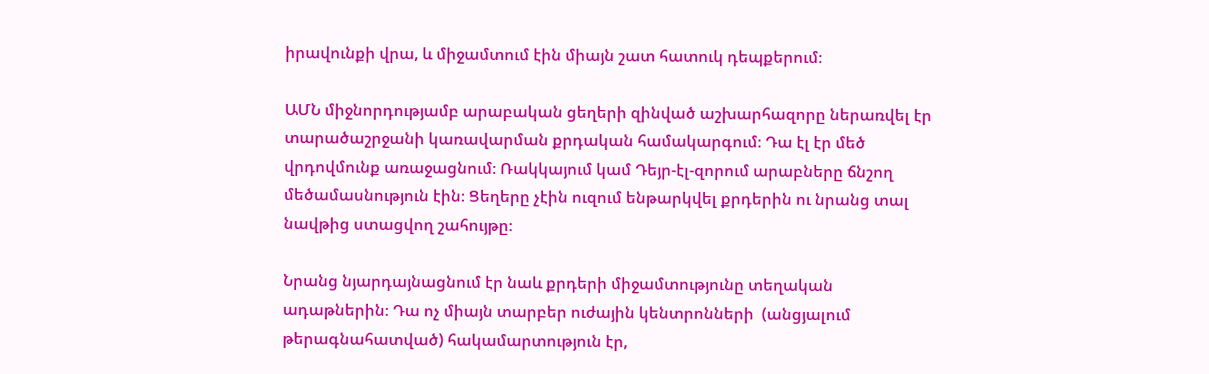իրավունքի վրա, և միջամտում էին միայն շատ հատուկ դեպքերում։

ԱՄՆ միջնորդությամբ արաբական ցեղերի զինված աշխարհազորը ներառվել էր տարածաշրջանի կառավարման քրդական համակարգում։ Դա էլ էր մեծ վրդովմունք առաջացնում։ Ռակկայում կամ Դեյր-էլ-զորում արաբները ճնշող մեծամասնություն էին։ Ցեղերը չէին ուզում ենթարկվել քրդերին ու նրանց տալ նավթից ստացվող շահույթը։

Նրանց նյարդայնացնում էր նաև քրդերի միջամտությունը տեղական ադաթներին։ Դա ոչ միայն տարբեր ուժային կենտրոնների  (անցյալում թերագնահատված) հակամարտություն էր,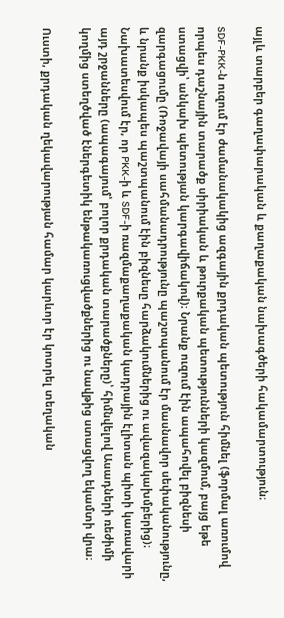այլև տարբեր գաղափարական և քաղաքական նախագծերի հակամարտություն։

SDF-PKK-ն ուզում էր ժամանակակից ազգային քրդական պետություն հիմնել (ֆորմալ առումով որպես դաշնային տարածք սիրիական և թուրքական պետությունների կազմում, բայց եթե ստացվի՝ անկախ պետության կարգավիճակով)։ Նրանք ուզում էին ապահովել բիզնեսի զարգացումը (Ռոջավայի սահմանադրությունը պաշտպանում էր մասնավոր սեփականությունը, և նրանք իսկապես պաշտպանում էին բիզնեսը հարձակումներից ու ավազակախմբերից)։ Նախատեսվում էր, որ PKK-ի և SDF-ի ռազմաքաղաքական կադրային էլիտան պիտի կառավարի այդ շրջանները (ապագայում՝ բոլոր քրդական տարածքները)՝ հիմնվելով Ասադների ռեժիմի կողմից ստեղծված էներգետիկ ենթակառուցվածքներից ու նավթից ստացվող եկամտի վրա։

Ուստի, քրդական ղեկավարության համար կարևոր էր կոտրել տեղական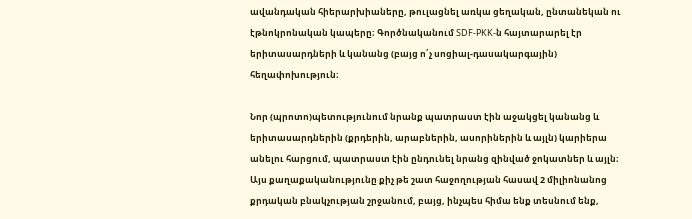ավանդական հիերարխիաները, թուլացնել առկա ցեղական, ընտանեկան ու էթնոկրոնական կապերը։ Գործնականում SDF-PKK-ն հայտարարել էր երիտասարդների և կանանց (բայց ո՛չ սոցիալ-դասակարգային) հեղափոխություն։

Նոր (պրոտո)պետությունում նրանք պատրաստ էին աջակցել կանանց և երիտասարդներին (քրդերին, արաբներին, ասորիներին և այլն) կարիերա անելու հարցում, պատրաստ էին ընդունել նրանց զինված ջոկատներ և այլն։ Այս քաղաքականությունը քիչ թե շատ հաջողության հասավ 2 միլիոնանոց քրդական բնակչության շրջանում, բայց, ինչպես հիմա ենք տեսնում ենք,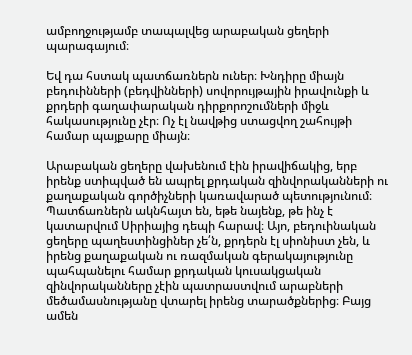ամբողջությամբ տապալվեց արաբական ցեղերի պարագայում։

Եվ դա հստակ պատճառներն ուներ։ Խնդիրը միայն բեդուինների (բեդվինների) սովորույթային իրավունքի և քրդերի գաղափարական դիրքորոշումների միջև հակասությունը չէր։ Ոչ էլ նավթից ստացվող շահույթի համար պայքարը միայն։

Արաբական ցեղերը վախենում էին իրավիճակից, երբ իրենք ստիպված են ապրել քրդական զինվորականների ու քաղաքական գործիչների կառավարած պետությունում։ Պատճառներն ակնհայտ են, եթե նայենք, թե ինչ է կատարվում Սիրիայից դեպի հարավ։ Այո, բեդուինական ցեղերը պաղեստինցիներ չե՛ն, քրդերն էլ սիոնիստ չեն, և իրենց քաղաքական ու ռազմական գերակայությունը պահպանելու համար քրդական կուսակցական զինվորականները չէին պատրաստվում արաբների մեծամասնությանը վտարել իրենց տարածքներից։ Բայց ամեն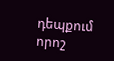դեպքում որոշ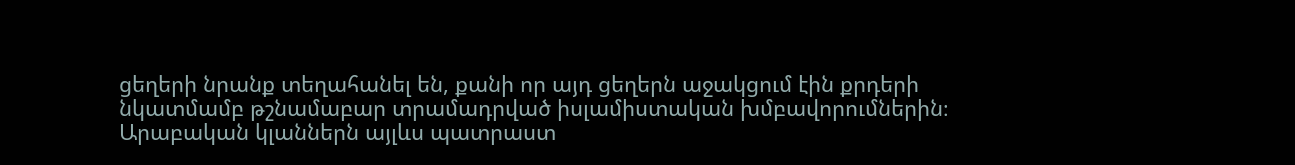ցեղերի նրանք տեղահանել են, քանի որ այդ ցեղերն աջակցում էին քրդերի նկատմամբ թշնամաբար տրամադրված իսլամիստական խմբավորումներին։ Արաբական կլաններն այլևս պատրաստ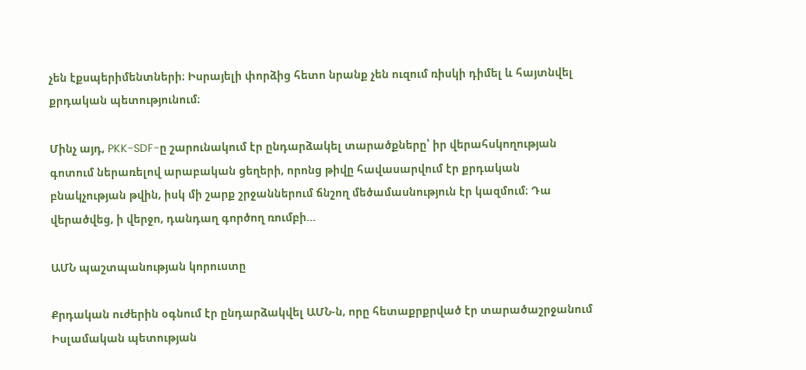չեն էքսպերիմենտների։ Իսրայելի փորձից հետո նրանք չեն ուզում ռիսկի դիմել և հայտնվել քրդական պետությունում։

Մինչ այդ, PKK-SDF-ը շարունակում էր ընդարձակել տարածքները՝ իր վերահսկողության գոտում ներառելով արաբական ցեղերի, որոնց թիվը հավասարվում էր քրդական բնակչության թվին, իսկ մի շարք շրջաններում ճնշող մեծամասնություն էր կազմում։ Դա վերածվեց, ի վերջո, դանդաղ գործող ռումբի…

ԱՄՆ պաշտպանության կորուստը

Քրդական ուժերին օգնում էր ընդարձակվել ԱՄՆ-ն, որը հետաքրքրված էր տարածաշրջանում Իսլամական պետության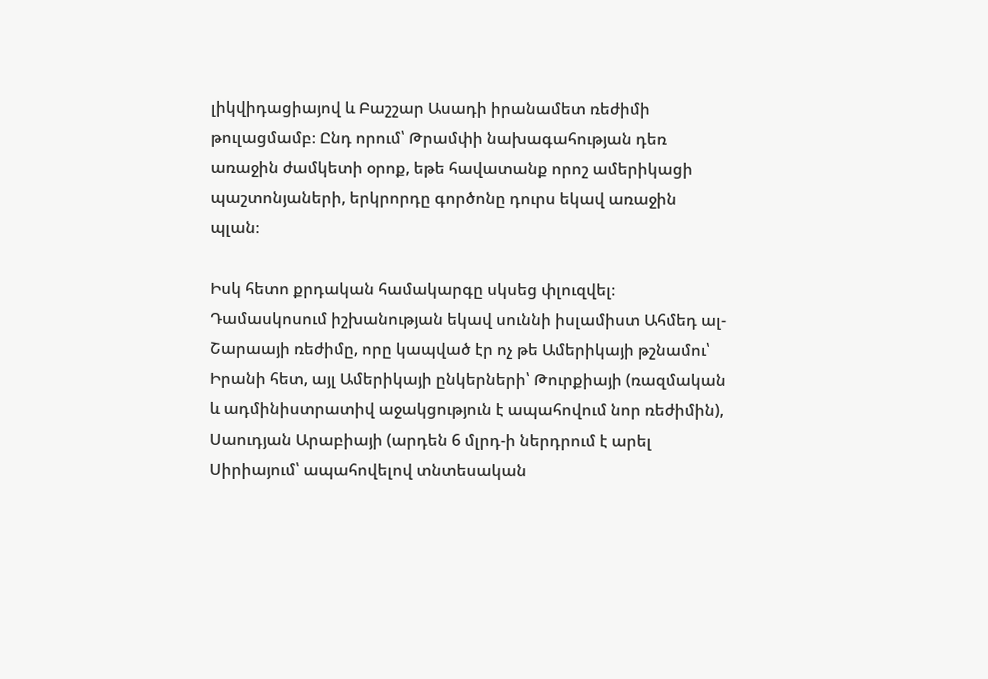լիկվիդացիայով և Բաշշար Ասադի իրանամետ ռեժիմի թուլացմամբ։ Ընդ որում՝ Թրամփի նախագահության դեռ առաջին ժամկետի օրոք, եթե հավատանք որոշ ամերիկացի պաշտոնյաների, երկրորդը գործոնը դուրս եկավ առաջին պլան։

Իսկ հետո քրդական համակարգը սկսեց փլուզվել։ Դամասկոսում իշխանության եկավ սուննի իսլամիստ Ահմեդ ալ-Շարաայի ռեժիմը, որը կապված էր ոչ թե Ամերիկայի թշնամու՝ Իրանի հետ, այլ Ամերիկայի ընկերների՝ Թուրքիայի (ռազմական և ադմինիստրատիվ աջակցություն է ապահովում նոր ռեժիմին), Սաուդյան Արաբիայի (արդեն 6 մլրդ-ի ներդրում է արել Սիրիայում՝ ապահովելով տնտեսական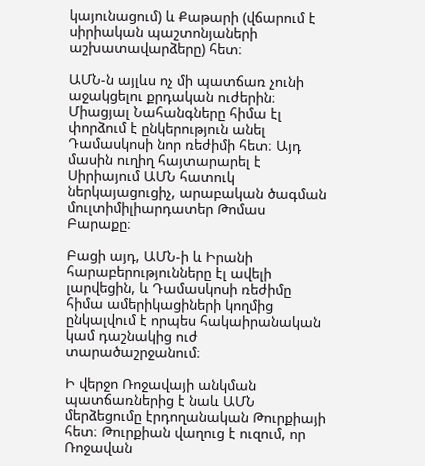կայունացում) և Քաթարի (վճարում է սիրիական պաշտոնյաների աշխատավարձերը) հետ։

ԱՄՆ-ն այլևս ոչ մի պատճառ չունի աջակցելու քրդական ուժերին։ Միացյալ Նահանգները հիմա էլ փորձում է ընկերություն անել Դամասկոսի նոր ռեժիմի հետ։ Այդ մասին ուղիղ հայտարարել է Սիրիայում ԱՄՆ հատուկ ներկայացուցիչ, արաբական ծագման մուլտիմիլիարդատեր Թոմաս Բարաքը։

Բացի այդ, ԱՄՆ-ի և Իրանի հարաբերությունները էլ ավելի լարվեցին, և Դամասկոսի ռեժիմը հիմա ամերիկացիների կողմից ընկալվում է որպես հակաիրանական կամ դաշնակից ուժ տարածաշրջանում։

Ի վերջո Ռոջավայի անկման պատճառներից է նաև ԱՄՆ մերձեցումը էրդողանական Թուրքիայի հետ։ Թուրքիան վաղուց է ուզում, որ Ռոջավան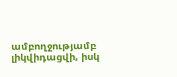ամբողջությամբ լիկվիդացվի, իսկ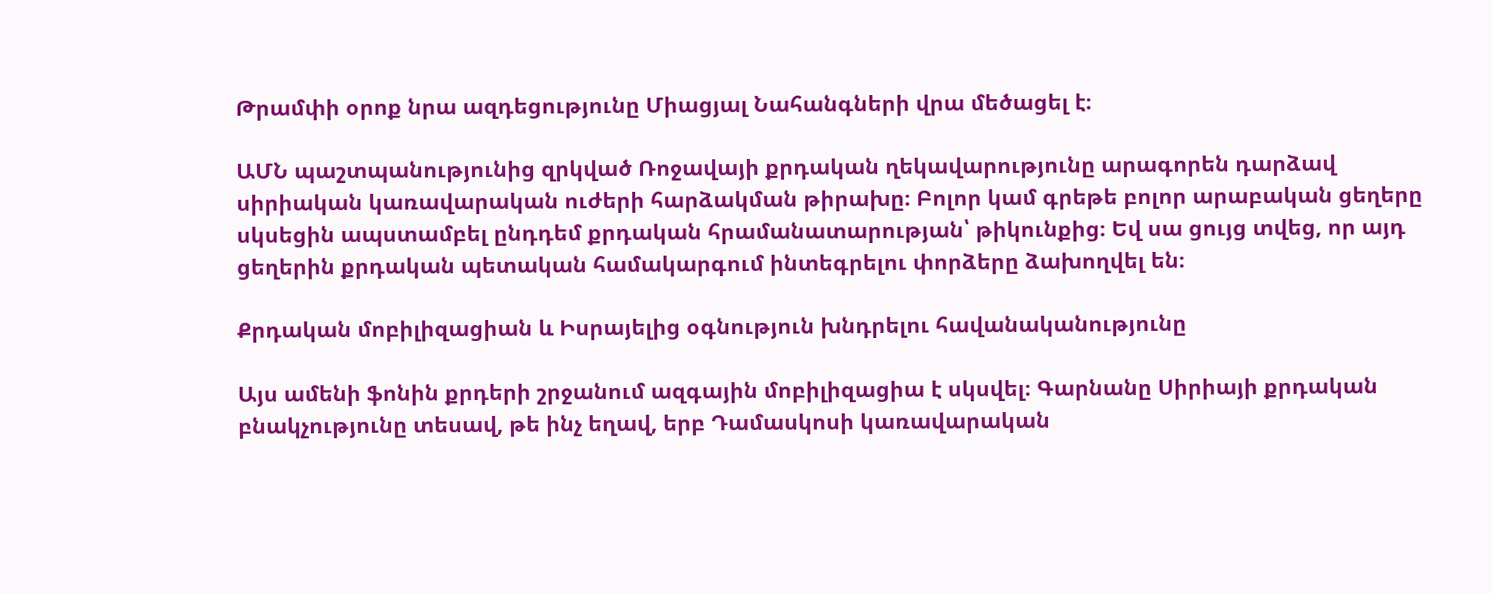Թրամփի օրոք նրա ազդեցությունը Միացյալ Նահանգների վրա մեծացել է։

ԱՄՆ պաշտպանությունից զրկված Ռոջավայի քրդական ղեկավարությունը արագորեն դարձավ սիրիական կառավարական ուժերի հարձակման թիրախը։ Բոլոր կամ գրեթե բոլոր արաբական ցեղերը սկսեցին ապստամբել ընդդեմ քրդական հրամանատարության՝ թիկունքից։ Եվ սա ցույց տվեց, որ այդ ցեղերին քրդական պետական համակարգում ինտեգրելու փորձերը ձախողվել են։

Քրդական մոբիլիզացիան և Իսրայելից օգնություն խնդրելու հավանականությունը

Այս ամենի ֆոնին քրդերի շրջանում ազգային մոբիլիզացիա է սկսվել։ Գարնանը Սիրիայի քրդական բնակչությունը տեսավ, թե ինչ եղավ, երբ Դամասկոսի կառավարական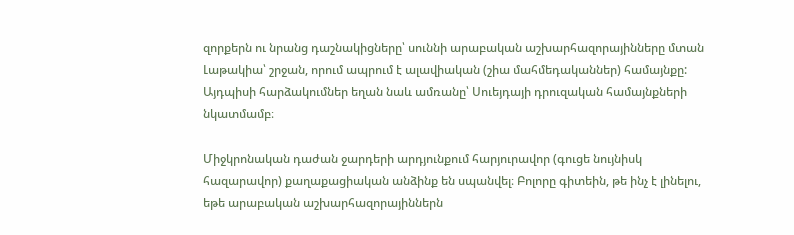զորքերն ու նրանց դաշնակիցները՝ սուննի արաբական աշխարհազորայինները մտան Լաթակիա՝ շրջան, որում ապրում է ալավիական (շիա մահմեդականներ) համայնքը: Այդպիսի հարձակումներ եղան նաև ամռանը՝ Սուեյդայի դրուզական համայնքների նկատմամբ։

Միջկրոնական դաժան ջարդերի արդյունքում հարյուրավոր (գուցե նույնիսկ հազարավոր) քաղաքացիական անձինք են սպանվել։ Բոլորը գիտեին, թե ինչ է լինելու, եթե արաբական աշխարհազորայիններն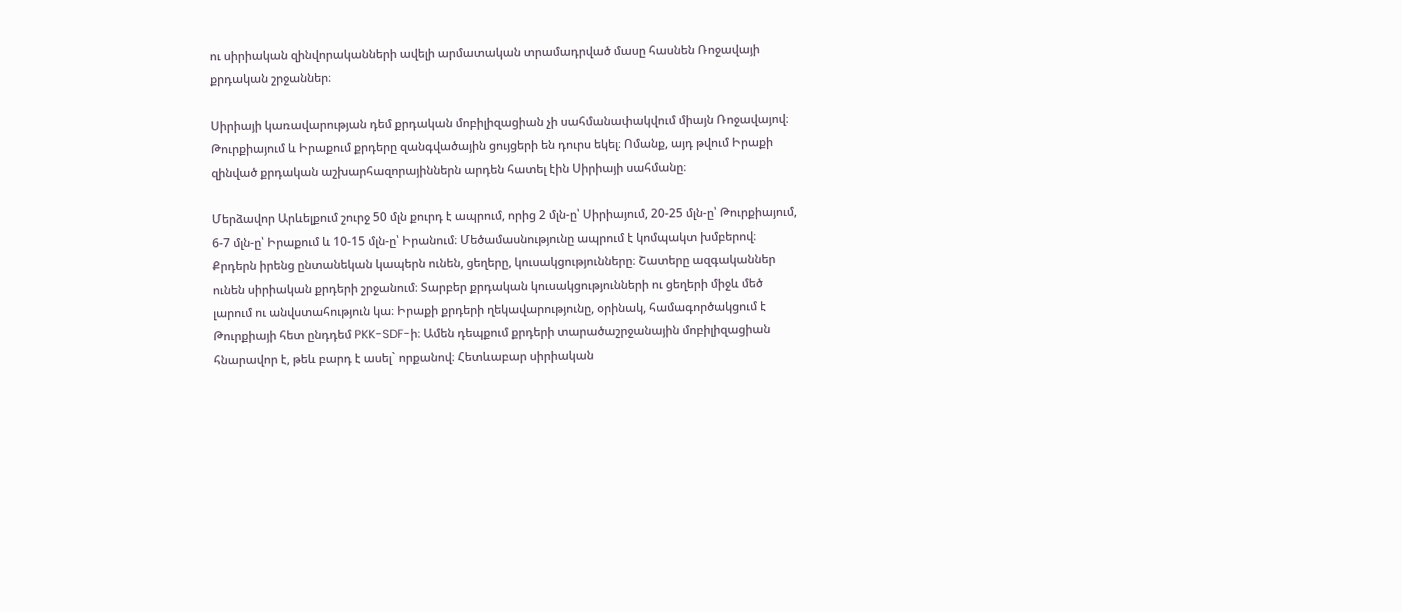ու սիրիական զինվորականների ավելի արմատական տրամադրված մասը հասնեն Ռոջավայի քրդական շրջաններ։

Սիրիայի կառավարության դեմ քրդական մոբիլիզացիան չի սահմանափակվում միայն Ռոջավայով։ Թուրքիայում և Իրաքում քրդերը զանգվածային ցույցերի են դուրս եկել։ Ոմանք, այդ թվում Իրաքի զինված քրդական աշխարհազորայիններն արդեն հատել էին Սիրիայի սահմանը։

Մերձավոր Արևելքում շուրջ 50 մլն քուրդ է ապրում, որից 2 մլն-ը՝ Սիրիայում, 20-25 մլն-ը՝ Թուրքիայում, 6-7 մլն-ը՝ Իրաքում և 10-15 մլն-ը՝ Իրանում։ Մեծամասնությունը ապրում է կոմպակտ խմբերով։ Քրդերն իրենց ընտանեկան կապերն ունեն, ցեղերը, կուսակցությունները։ Շատերը ազգականներ ունեն սիրիական քրդերի շրջանում։ Տարբեր քրդական կուսակցությունների ու ցեղերի միջև մեծ լարում ու անվստահություն կա։ Իրաքի քրդերի ղեկավարությունը, օրինակ, համագործակցում է Թուրքիայի հետ ընդդեմ PKK-SDF-ի։ Ամեն դեպքում քրդերի տարածաշրջանային մոբիլիզացիան հնարավոր է, թեև բարդ է ասել` որքանով։ Հետևաբար սիրիական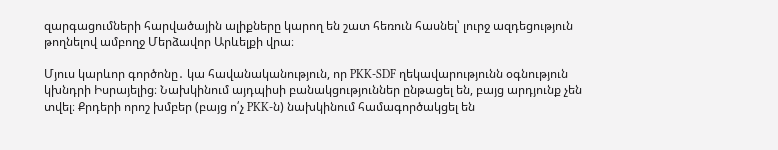զարգացումների հարվածային ալիքները կարող են շատ հեռուն հասնել՝ լուրջ ազդեցություն թողնելով ամբողջ Մերձավոր Արևելքի վրա։

Մյուս կարևոր գործոնը․ կա հավանականություն, որ PKK-SDF ղեկավարությունն օգնություն կխնդրի Իսրայելից։ Նախկինում այդպիսի բանակցություններ ընթացել են, բայց արդյունք չեն տվել։ Քրդերի որոշ խմբեր (բայց ո՛չ PKK-ն) նախկինում համագործակցել են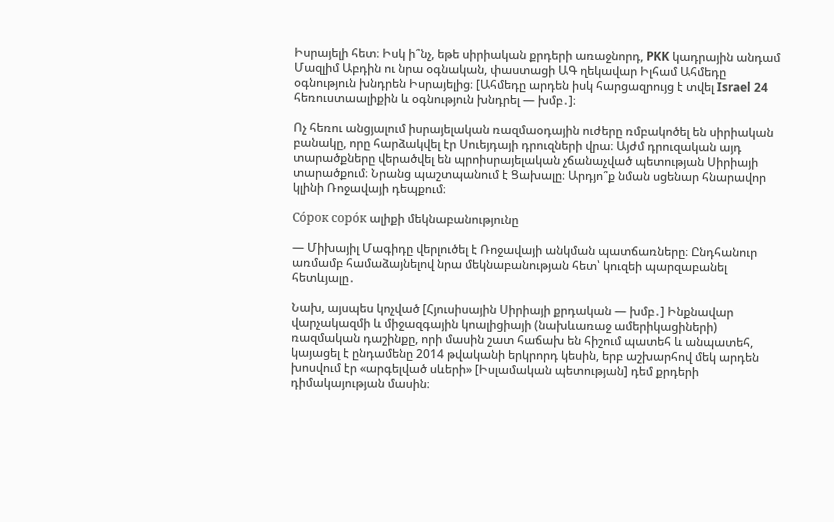Իսրայելի հետ։ Իսկ ի՞նչ, եթե սիրիական քրդերի առաջնորդ, PKK կադրային անդամ Մազլիմ Աբդին ու նրա օգնական, փաստացի ԱԳ ղեկավար Իլհամ Ահմեդը օգնություն խնդրեն Իսրայելից։ [Ահմեդը արդեն իսկ հարցազրույց է տվել Israel 24 հեռուստաալիքին և օգնություն խնդրել — խմբ․]։

Ոչ հեռու անցյալում իսրայելական ռազմաօդային ուժերը ռմբակոծել են սիրիական բանակը, որը հարձակվել էր Սուեյդայի դրուզների վրա։ Այժմ դրուզական այդ տարածքները վերածվել են պրոիսրայելական չճանաչված պետության Սիրիայի տարածքում։ Նրանց պաշտպանում է Ցախալը։ Արդյո՞ք նման սցենար հնարավոր կլինի Ռոջավայի դեպքում։

Сóрок сорóк ալիքի մեկնաբանությունը

— Միխայիլ Մագիդը վերլուծել է Ռոջավայի անկման պատճառները։ Ընդհանուր առմամբ համաձայնելով նրա մեկնաբանության հետ՝ կուզեի պարզաբանել հետևյալը․

Նախ, այսպես կոչված [Հյուսիսային Սիրիայի քրդական — խմբ․] Ինքնավար վարչակազմի և միջազգային կոալիցիայի (նախևառաջ ամերիկացիների) ռազմական դաշինքը, որի մասին շատ հաճախ են հիշում պատեհ և անպատեհ, կայացել է ընդամենը 2014 թվականի երկրորդ կեսին, երբ աշխարհով մեկ արդեն խոսվում էր «արգելված սևերի» [Իսլամական պետության] դեմ քրդերի դիմակայության մասին։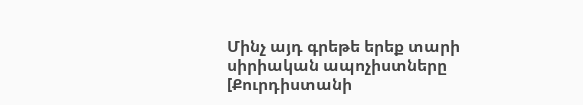Մինչ այդ գրեթե երեք տարի սիրիական ապոչիստները [Քուրդիստանի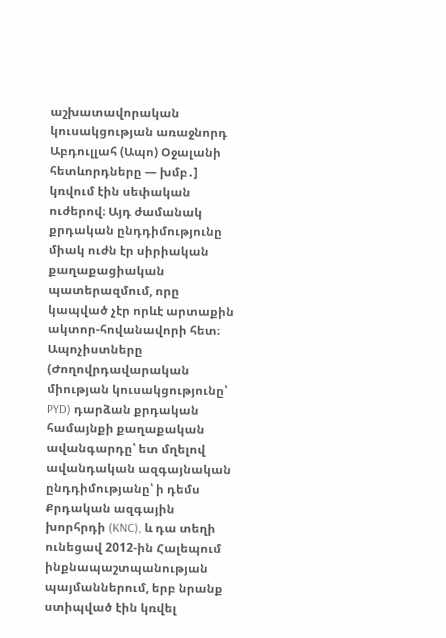աշխատավորական կուսակցության առաջնորդ Աբդուլլահ (Ապո) Օջալանի հետևորդները — խմբ․] կռվում էին սեփական ուժերով։ Այդ ժամանակ քրդական ընդդիմությունը միակ ուժն էր սիրիական քաղաքացիական պատերազմում, որը կապված չէր որևէ արտաքին ակտոր-հովանավորի հետ։ Ապոչիստները (Ժողովրդավարական միության կուսակցությունը՝ PYD) դարձան քրդական համայնքի քաղաքական ավանգարդը՝ ետ մղելով ավանդական ազգայնական ընդդիմությանը՝ ի դեմս Քրդական ազգային խորհրդի (KNC), և դա տեղի ունեցավ 2012-ին Հալեպում ինքնապաշտպանության պայմաններում, երբ նրանք ստիպված էին կռվել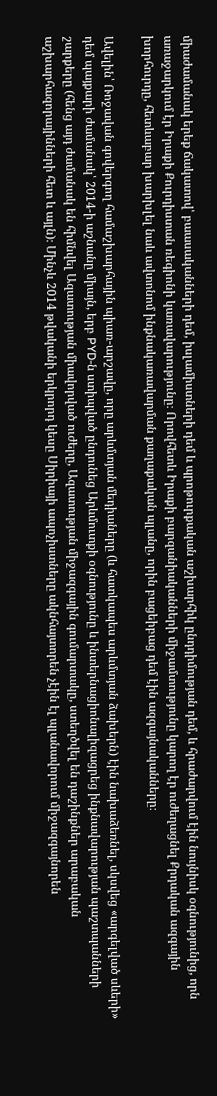միաժամանակ երեք ճակատով՝ բաասականների դեմ, իսլամիստների դեմ և պրոթուրքական աշխարհիկ ընդդիմության դեմ, և հրաժարվում էին նույնիսկ օգնությունից, որն առաջարկում էր Իրաքի Քուրդիստան ռեգիոնի կառավարությունը։ Որովհետև Իրաքի բարզանիականների միջամտությունը կարող էր ուժեղացնել Քրդական ազգային խորհուրդը, հետևաբար խարխլել նաև ավտոնոմ ինքնակառավարման քաղաքական պլանը, որին բացեիբաց դեմ էին ազգայնականները։

Ավելին՝ Ռոջավան գովերգող համաշխարհային պիառ-արշավը, որը արևմտյան մեդիաները (և հատկապես արևմտյան ձախերն) էին նախաձեռնել, սկսվեց «արգելված սևերի» դեմ պայքարի ժամանակ՝ 2014-ի աշնանը միայն, երբ PYD-ն ստիպված ընդունեց Արևմուտքի օգնությունը և ինտերնացիոնալիզացրեց ինքնավարության պաշտպանների շարքերը (հենց այդ ժամանակ են հիմնվել Ազատության միավորված ուժերը, Ազատության միջազգային գումարտակը, ստեղծվել են դաշինքներ արաբական աշխարհազորայինների հետ և այլն)։ Մինչև 2014 թվականի երկրորդ կեսը Սիրիայի ապոչիստները ակնհայտորեն չէին էլ պլանավորում միջազգայնորեն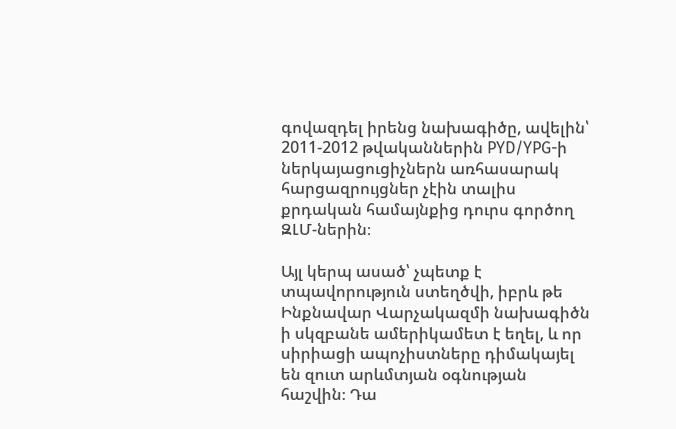գովազդել իրենց նախագիծը, ավելին՝ 2011-2012 թվականներին PYD/YPG-ի ներկայացուցիչներն առհասարակ հարցազրույցներ չէին տալիս քրդական համայնքից դուրս գործող ԶԼՄ-ներին։

Այլ կերպ ասած՝ չպետք է տպավորություն ստեղծվի, իբրև թե Ինքնավար Վարչակազմի նախագիծն ի սկզբանե ամերիկամետ է եղել, և որ սիրիացի ապոչիստները դիմակայել են զուտ արևմտյան օգնության հաշվին։ Դա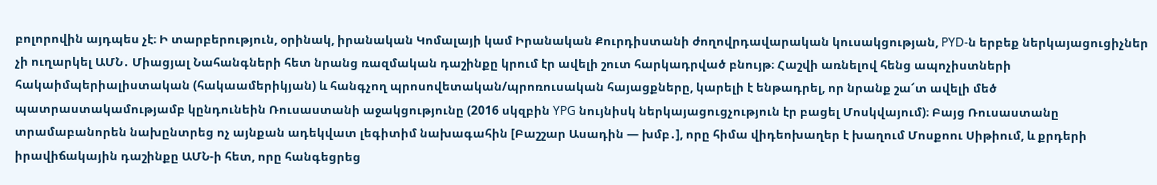բոլորովին այդպես չէ։ Ի տարբերություն, օրինակ, իրանական Կոմալայի կամ Իրանական Քուրդիստանի ժողովրդավարական կուսակցության, PYD-ն երբեք ներկայացուցիչներ չի ուղարկել ԱՄՆ․ Միացյալ Նահանգների հետ նրանց ռազմական դաշինքը կրում էր ավելի շուտ հարկադրված բնույթ։ Հաշվի առնելով հենց ապոչիստների հակաիմպերիալիստական (հակաամերիկյան) և հանգչող պրոսովետական/պրոռուսական հայացքները, կարելի է ենթադրել, որ նրանք շա՜տ ավելի մեծ պատրաստակամությամբ կընդունեին Ռուսաստանի աջակցությունը (2016 սկզբին YPG նույնիսկ ներկայացուցչություն էր բացել Մոսկվայում)։ Բայց Ռուսաստանը տրամաբանորեն նախընտրեց ոչ այնքան ադեկվատ լեգիտիմ նախագահին [Բաշշար Ասադին — խմբ․], որը հիմա վիդեոխաղեր է խաղում Մոսքոու Սիթիում, և քրդերի իրավիճակային դաշինքը ԱՄՆ-ի հետ, որը հանգեցրեց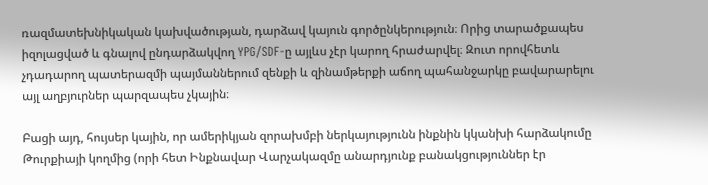ռազմատեխնիկական կախվածության, դարձավ կայուն գործընկերություն։ Որից տարածքապես իզոլացված և գնալով ընդարձակվող YPG/SDF-ը այլևս չէր կարող հրաժարվել։ Զուտ որովհետև չդադարող պատերազմի պայմաններում զենքի և զինամթերքի աճող պահանջարկը բավարարելու այլ աղբյուրներ պարզապես չկային։

Բացի այդ, հույսեր կային, որ ամերիկյան զորախմբի ներկայությունն ինքնին կկանխի հարձակումը Թուրքիայի կողմից (որի հետ Ինքնավար Վարչակազմը անարդյունք բանակցություններ էր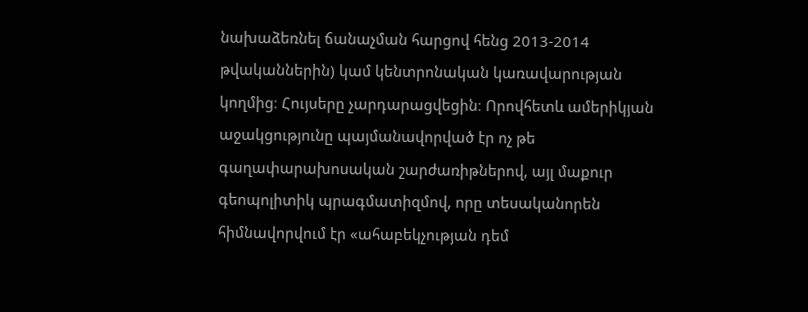նախաձեռնել ճանաչման հարցով հենց 2013-2014 թվականներին) կամ կենտրոնական կառավարության կողմից։ Հույսերը չարդարացվեցին։ Որովհետև ամերիկյան աջակցությունը պայմանավորված էր ոչ թե գաղափարախոսական շարժառիթներով, այլ մաքուր գեոպոլիտիկ պրագմատիզմով, որը տեսականորեն հիմնավորվում էր «ահաբեկչության դեմ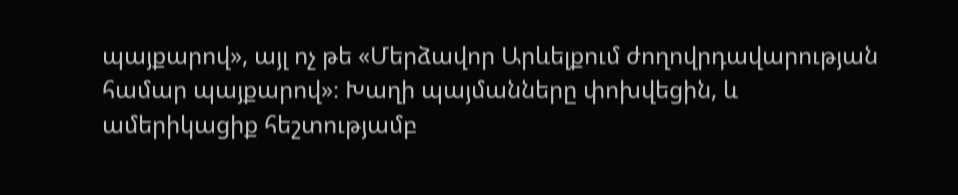պայքարով», այլ ոչ թե «Մերձավոր Արևելքում ժողովրդավարության համար պայքարով»։ Խաղի պայմանները փոխվեցին, և ամերիկացիք հեշտությամբ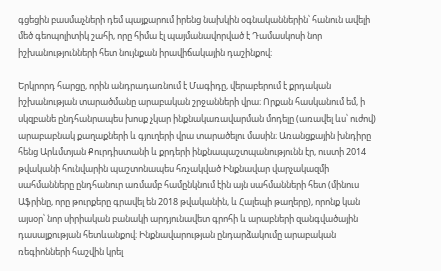գցեցին բասմաչների դեմ պայքարում իրենց նախկին օգնականներին՝ հանուն ավելի մեծ գեոպոլիտիկ շահի, որը հիմա էլ պայմանավորված է Դամասկոսի նոր իշխանությունների հետ նույնքան իրավիճակային դաշինքով։

Երկրորդ հարցը, որին անդրադառնում է Մագիդը, վերաբերում է քրդական իշխանության տարածմանը արաբական շրջանների վրա։ Որքան հասկանում եմ, ի սկզբանե ընդհանրապես խոսք չկար ինքնակառավարման մոդելը (առավել ևս՝ ուժով) արաբաբնակ քաղաքների և գյուղերի վրա տարածելու մասին։ Առանցքային խնդիրը հենց Արևմտյան Քուրդիստանի և քրդերի ինքնապաշտպանությունն էր, ուստի 2014 թվականի հունվարին պաշտոնապես հռչակված Ինքնավար վարչակազմի սահմանները ընդհանուր առմամբ համընկնում էին այն սահմանների հետ (մինուս Աֆրինը, որը թուրքերը գրավել են 2018 թվականին, և Հալեպի թաղերը), որոնք կան այսօր՝ նոր սիրիական բանակի արդյունավետ գրոհի և արաբների զանգվածային դասալքության հետևանքով։ Ինքնավարության ընդարձակումը արաբական ռեգիոնների հաշվին կրել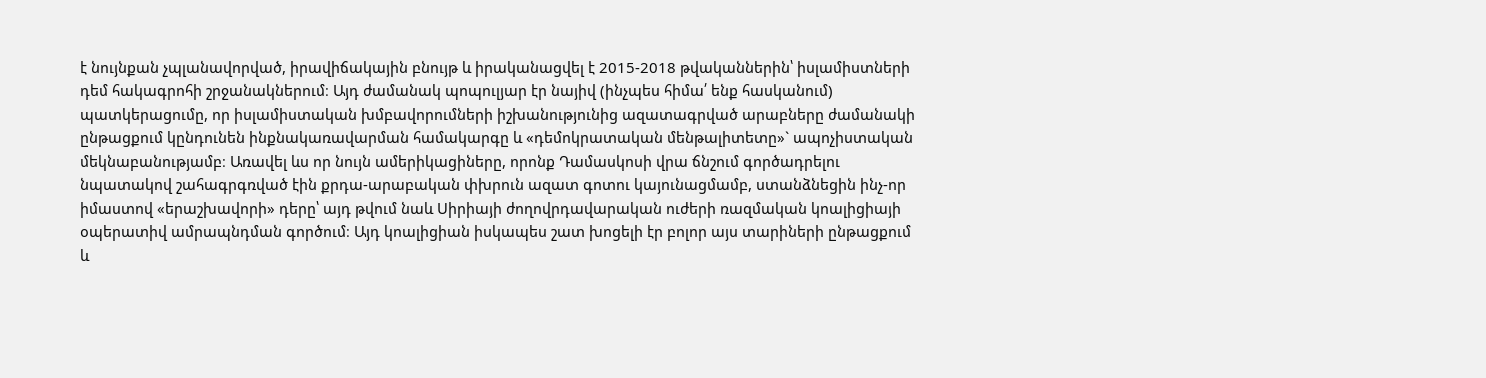է նույնքան չպլանավորված, իրավիճակային բնույթ և իրականացվել է 2015-2018 թվականներին՝ իսլամիստների դեմ հակագրոհի շրջանակներում։ Այդ ժամանակ պոպուլյար էր նայիվ (ինչպես հիմա՛ ենք հասկանում) պատկերացումը, որ իսլամիստական խմբավորումների իշխանությունից ազատագրված արաբները ժամանակի ընթացքում կընդունեն ինքնակառավարման համակարգը և «դեմոկրատական մենթալիտետը»` ապոչիստական մեկնաբանությամբ։ Առավել ևս որ նույն ամերիկացիները, որոնք Դամասկոսի վրա ճնշում գործադրելու նպատակով շահագրգռված էին քրդա-արաբական փխրուն ազատ գոտու կայունացմամբ, ստանձնեցին ինչ-որ իմաստով «երաշխավորի» դերը՝ այդ թվում նաև Սիրիայի ժողովրդավարական ուժերի ռազմական կոալիցիայի օպերատիվ ամրապնդման գործում։ Այդ կոալիցիան իսկապես շատ խոցելի էր բոլոր այս տարիների ընթացքում և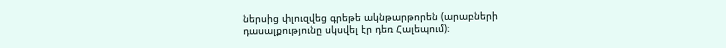ներսից փլուզվեց գրեթե ակնթարթորեն (արաբների դասալքությունը սկսվել էր դեռ Հալեպում)։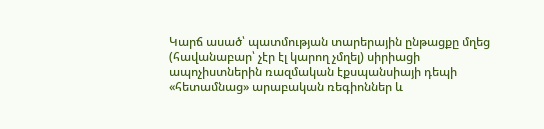Կարճ ասած՝ պատմության տարերային ընթացքը մղեց (հավանաբար՝ չէր էլ կարող չմղել) սիրիացի ապոչիստներին ռազմական էքսպանսիայի դեպի «հետամնաց» արաբական ռեգիոններ և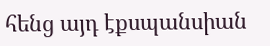հենց այդ էքսպանսիան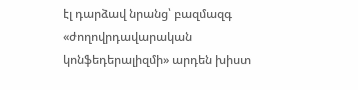էլ դարձավ նրանց՝ բազմազգ «ժողովրդավարական կոնֆեդերալիզմի» արդեն խիստ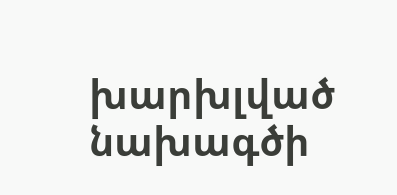խարխլված նախագծի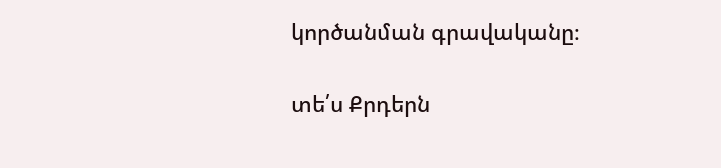կործանման գրավականը։

տե՛ս Քրդերն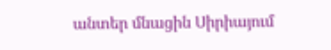անտեր մնացին Սիրիայում